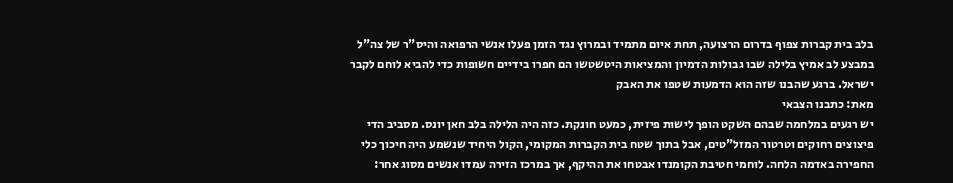בלב בית קברות צפוף בדרום הרצועה, תחת איום מתמיד ובמרוץ נגד הזמן פעלו אנשי הרפואה והיס"ר של צה"ל במבצע לב אמיץ בלילה שבו גבולות הדמיון והמציאות היטשטשו הם חפרו בידיים חשופות כדי להביא לוחם לקבר ישראל. ברגע שהבנו שזה הוא הדמעות שטפו את האבק
מאת: כתבנו הצבאי
יש רגעים במלחמה שבהם השקט הופך לישות פיזית, כמעט חונקת. כזה היה הלילה בלב חאן יונס. מסביב הדי פיצוצים רחוקים וטרטור המזל"טים, אבל בתוך שטח בית הקברות המקומי, הקול היחיד שנשמע היה חיכוך כלי החפירה באדמה הלחה. לוחמי חטיבת הקומנדו אבטחו את ההיקף, אך במרכז הזירה עמדו אנשים מסוג אחר: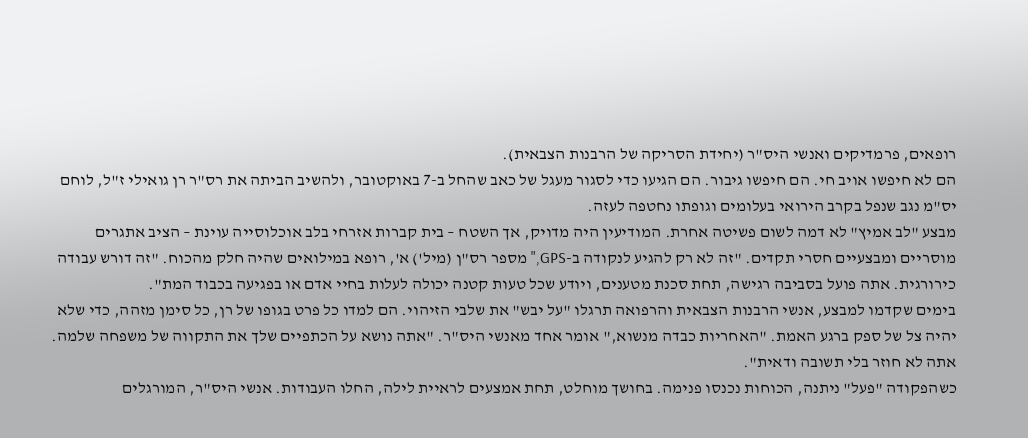רופאים, פרמדיקים ואנשי היס"ר (יחידת הסריקה של הרבנות הצבאית).
הם לא חיפשו אויב חי. הם חיפשו גיבור. הם הגיעו כדי לסגור מעגל של כאב שהחל ב-7 באוקטובר, ולהשיב הביתה את רס"ר רן גואילי ז"ל, לוחם יס"מ נגב שנפל בקרב הירואי בעלומים וגופתו נחטפה לעזה.
מבצע "לב אמיץ" לא דמה לשום פשיטה אחרת. המודיעין היה מדויק, אך השטח – בית קברות אזרחי בלב אוכלוסייה עוינת – הציב אתגרים מוסריים ומבצעיים חסרי תקדים. "זה לא רק להגיע לנקודה ב-GPS," מספר רס"ן (מיל') א', רופא במילואים שהיה חלק מהכוח. "זה דורש עבודה כירורגית. אתה פועל בסביבה רגישה, תחת סכנת מטענים, ויודע שכל טעות קטנה יכולה לעלות בחיי אדם או בפגיעה בכבוד המת".
בימים שקדמו למבצע, אנשי הרבנות הצבאית והרפואה תרגלו "על יבש" את שלבי הזיהוי. הם למדו כל פרט בגופו של רן, כל סימן מזהה, כדי שלא יהיה צל של ספק ברגע האמת. "האחריות כבדה מנשוא," אומר אחד מאנשי היס"ר. "אתה נושא על הכתפיים שלך את התקווה של משפחה שלמה. אתה לא חוזר בלי תשובה ודאית".
כשהפקודה "פעל" ניתנה, הכוחות נכנסו פנימה. בחושך מוחלט, תחת אמצעים לראיית לילה, החלו העבודות. אנשי היס"ר, המורגלים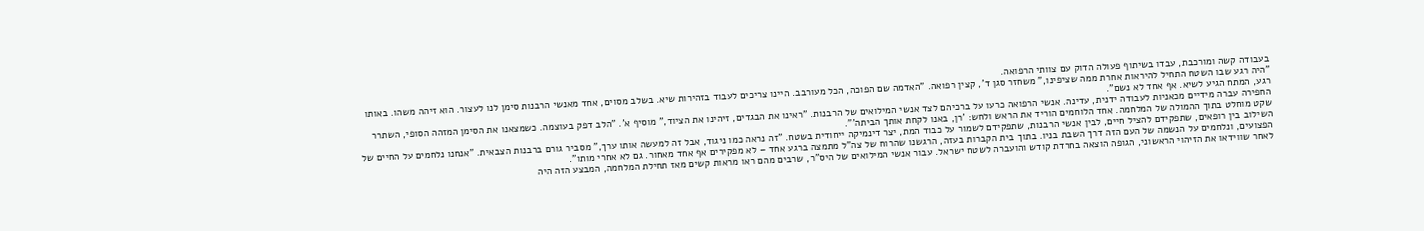בעבודה קשה ומורכבת, עבדו בשיתוף פעולה הדוק עם צוותי הרפואה.
"היה רגע שבו השטח התחיל להיראות אחרת ממה שציפינו," משחזר סגן ד', קצין רפואה. "האדמה שם הפוכה, הכל מעורבב. היינו צריכים לעבוד בזהירות שיא. בשלב מסוים, אחד מאנשי הרבנות סימן לנו לעצור. הוא זיהה משהו. באותו רגע, המתח הגיע לשיא. אף אחד לא נשם".
החפירה עברה מידיים מכאניות לעבודה ידנית, עדינה. אנשי הרפואה כרעו על ברכיהם לצד אנשי המילואים של הרבנות. "ראינו את הבגדים, זיהינו את הציוד," מוסיף א'. "הלב דפק בעוצמה. כשמצאנו את הסימן המזהה הסופי, השתרר שקט מוחלט בתוך ההמולה של המלחמה. אחד הלוחמים הוריד את הראש ולחש: 'רן, באנו לקחת אותך הביתה'".
השילוב בין רופאים, שתפקידם להציל חיים, לבין אנשי הרבנות, שתפקידם לשמור על כבוד המת, יצר דינמיקה ייחודית בשטח. "זה נראה כמו ניגוד, אבל זה למעשה אותו ערך," מסביר גורם ברבנות הצבאית. "אנחנו נלחמים על החיים של הפצועים, ונלחמים על הנשמה של העם הזה דרך השבת בניו. בתוך בית הקברות בעזה, הרגשנו שהרוח של צה"ל מתמצה ברגע אחד – לא מפקירים אף אחד מאחור. גם לא אחרי מותו".
לאחר שווידאו את הזיהוי הראשוני, הגופה הוצאה בחרדת קודש והועברה לשטח ישראל. עבור אנשי המילואים של היס"ר, שרבים מהם ראו מראות קשים מאז תחילת המלחמה, המבצע הזה היה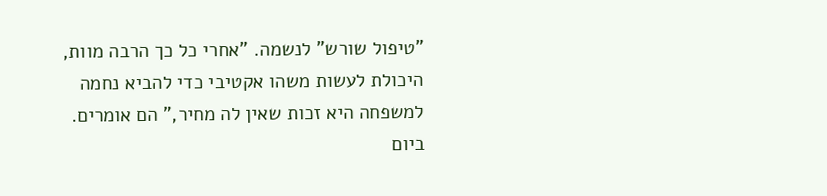"טיפול שורש" לנשמה. "אחרי כל כך הרבה מוות, היכולת לעשות משהו אקטיבי כדי להביא נחמה למשפחה היא זכות שאין לה מחיר," הם אומרים.
ביום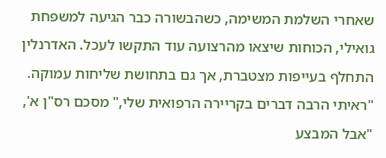שאחרי השלמת המשימה, כשהבשורה כבר הגיעה למשפחת גואילי, הכוחות שיצאו מהרצועה עוד התקשו לעכל. האדרנלין התחלף בעייפות מצטברת, אך גם בתחושת שליחות עמוקה.
"ראיתי הרבה דברים בקריירה הרפואית שלי," מסכם רס"ן א', "אבל המבצע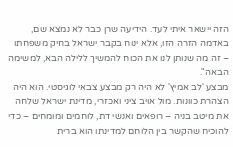הזה יישאר איתי לעד. הידיעה שרן כבר לא נמצא שם, באדמה הזרה הזו, אלא ינוח בקבר ישראל בחיק משפחתו – זה מה שנותן לנו את הכוח להמשיך ללילה הבא, למשימה הבאה".
מבצע 'לב אמיץ' לא היה רק מבצע צבאי לוגיסטי. הוא היה הצהרת כוונות. מול אויב ציני ואכזרי, מדינת ישראל שלחה את מיטב בניה – רופאים ואנשי דת, לוחמים ומומחים – כדי להוכיח שהקשר בין הלוחם למדינתו הוא ברית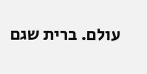עולם. ברית שגם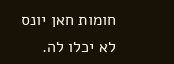חומות חאן יונס לא יכלו לה.